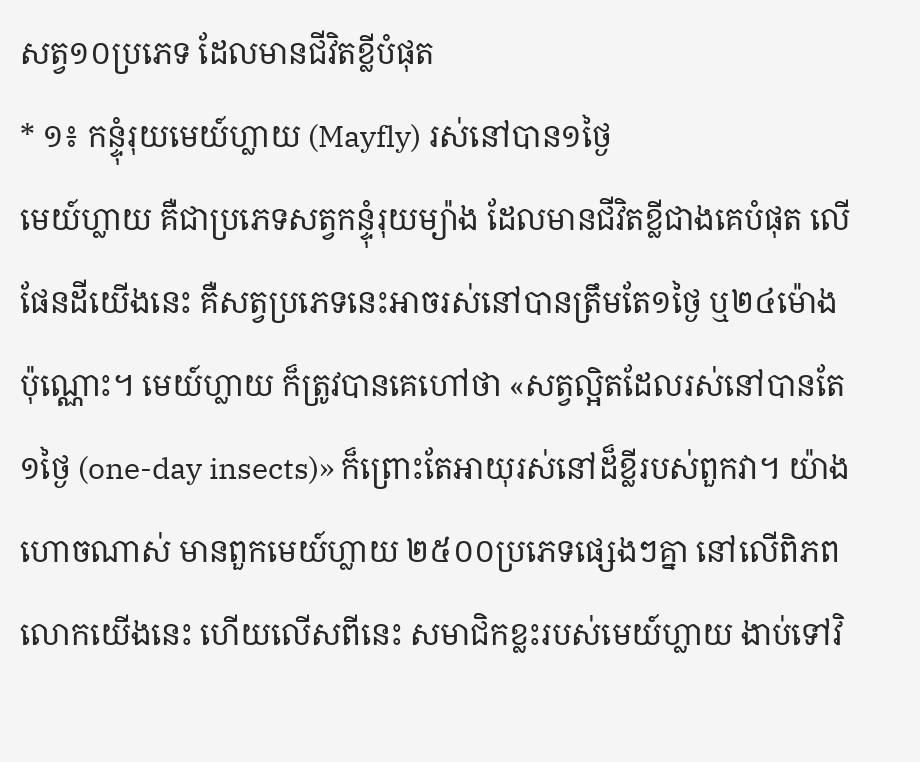សត្វ១០ប្រភេទ ដែលមានជីវិតខ្លីបំផុត
* ១៖ កន្ទុំរុយមេយ៍ហ្លាយ (Mayfly) រស់នៅបាន១ថ្ងៃ
មេយ៍ហ្លាយ គឺជាប្រភេទសត្វកន្ទុំរុយម្យ៉ាង ដែលមានជីវិតខ្លីជាងគេបំផុត លើផែនដីយើងនេះ គឺសត្វប្រភេទនេះអាចរស់នៅបានត្រឹមតែ១ថ្ងៃ ឬ២៤ម៉ោងប៉ុណ្ណោះ។ មេយ៍ហ្លាយ ក៏ត្រូវបានគេហៅថា «សត្វល្អិតដែលរស់នៅបានតែ១ថ្ងៃ (one-day insects)» ក៏ព្រោះតែអាយុរស់នៅដ៏ខ្លីរបស់ពួកវា។ យ៉ាងហោចណាស់ មានពួកមេយ៍ហ្លាយ ២៥០០ប្រភេទផ្សេងៗគ្នា នៅលើពិភពលោកយើងនេះ ហើយលើសពីនេះ សមាជិកខ្លះរបស់មេយ៍ហ្លាយ ងាប់ទៅវិ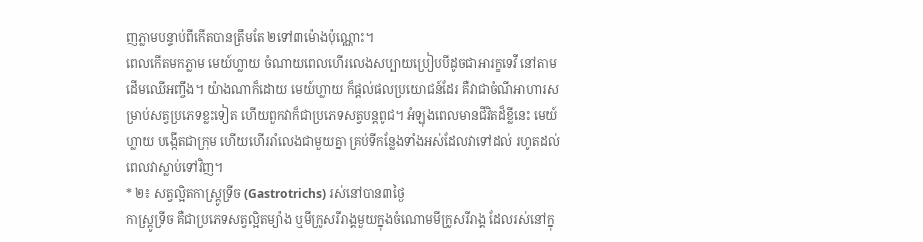ញភ្លាមបន្ទាប់ពីកើតបានត្រឹមតែ ២ទៅ៣ម៉ោងប៉ុណ្ណោះ។
ពេលកើតមកភ្លាម មេយ៍ហ្លាយ ចំណាយពេលហើរលេងសប្បាយប្រៀបបីដូចជាអារក្ខទេវី នៅតាមដើមឈើអញ្ចឹង។ យ៉ាងណាក៏ដោយ មេយ៍ហ្លាយ ក៏ផ្តល់ផលប្រយោជន៍ដែរ គឺវាជាចំណីអាហារសម្រាប់សត្វប្រភេទខ្លះទៀត ហើយពួកវាក៏ជាប្រភេទសត្វបន្តពូជ។ អំឡុងពេលមានជីវិតដ៏ខ្លីនេះ មេយ៍ហ្លាយ បង្កើតជាក្រុម ហើយហើររាំលេងជាមួយគ្នា គ្រប់ទីកន្លែងទាំងអស់ដែលវាទៅដល់ រហូតដល់ពេលវាស្លាប់ទៅវិញ។
* ២៖ សត្វល្អិតកាស្ត្រូទ្រីច (Gastrotrichs) រស់នៅបាន៣ថ្ងៃ
កាស្ត្រូទ្រីច គឺជាប្រភេទសត្វល្អិតម្យ៉ាង ឬមីក្រូសរីរាង្គមួយក្នុងចំណោមមីក្រូសរីរាង្គ ដែលរស់នៅក្នុ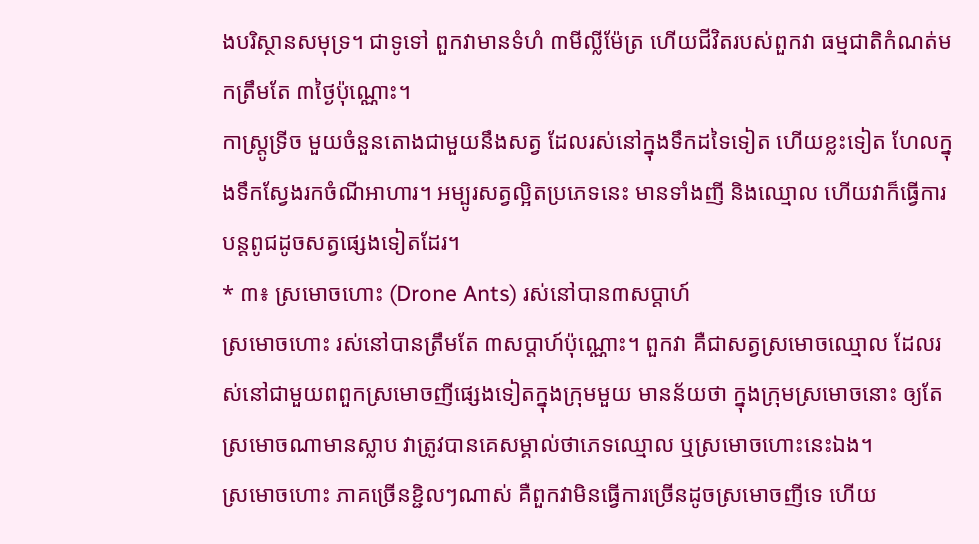ងបរិស្ថានសមុទ្រ។ ជាទូទៅ ពួកវាមានទំហំ ៣មីល្លីម៉ែត្រ ហើយជីវិតរបស់ពួកវា ធម្មជាតិកំណត់មកត្រឹមតែ ៣ថ្ងៃប៉ុណ្ណោះ។
កាស្ត្រូទ្រីច មួយចំនួនតោងជាមួយនឹងសត្វ ដែលរស់នៅក្នុងទឹកដទៃទៀត ហើយខ្លះទៀត ហែលក្នុងទឹកស្វែងរកចំណីអាហារ។ អម្បូរសត្វល្អិតប្រភេទនេះ មានទាំងញី និងឈ្មោល ហើយវាក៏ធ្វើការបន្តពូជដូចសត្វផ្សេងទៀតដែរ។
* ៣៖ ស្រមោចហោះ (Drone Ants) រស់នៅបាន៣សប្តាហ៍
ស្រមោចហោះ រស់នៅបានត្រឹមតែ ៣សប្តាហ៍ប៉ុណ្ណោះ។ ពួកវា គឺជាសត្វស្រមោចឈ្មោល ដែលរស់នៅជាមួយពពួកស្រមោចញីផ្សេងទៀតក្នុងក្រុមមួយ មានន័យថា ក្នុងក្រុមស្រមោចនោះ ឲ្យតែស្រមោចណាមានស្លាប វាត្រូវបានគេសម្គាល់ថាភេទឈ្មោល ឬស្រមោចហោះនេះឯង។
ស្រមោចហោះ ភាគច្រើនខ្ជិលៗណាស់ គឺពួកវាមិនធ្វើការច្រើនដូចស្រមោចញីទេ ហើយ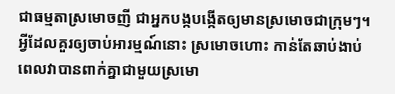ជាធម្មតាស្រមោចញី ជាអ្នកបង្កបង្កើតឲ្យមានស្រមោចជាក្រុមៗ។ អ្វីដែលគួរឲ្យចាប់អារម្មណ៍នោះ ស្រមោចហោះ កាន់តែឆាប់ងាប់ ពេលវាបានពាក់គ្នាជាមួយស្រមោ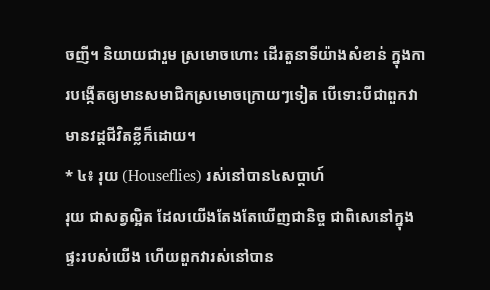ចញី។ និយាយជារួម ស្រមោចហោះ ដើរតួនាទីយ៉ាងសំខាន់ ក្នុងការបង្កើតឲ្យមានសមាជិកស្រមោចក្រោយៗទៀត បើទោះបីជាពួកវា មានវដ្តជីវិតខ្លីក៏ដោយ។
* ៤៖ រុយ (Houseflies) រស់នៅបាន៤សប្តាហ៍
រុយ ជាសត្វល្អិត ដែលយើងតែងតែឃើញជានិច្ច ជាពិសេនៅក្នុងផ្ទះរបស់យើង ហើយពួកវារស់នៅបាន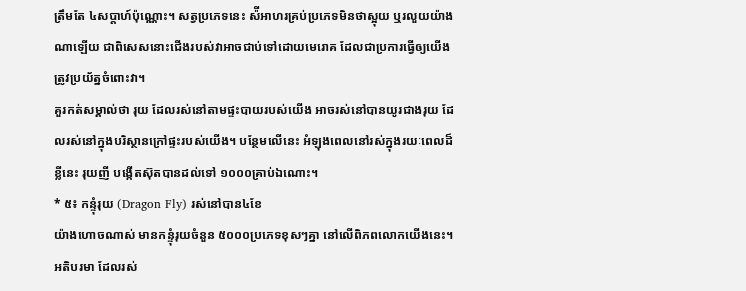ត្រឹមតែ ៤សប្តាហ៍ប៉ុណ្ណោះ។ សត្វប្រភេទនេះ ស៉ីអាហរគ្រប់ប្រភេទមិនថាស្អុយ ឬរលួយយ៉ាងណាឡើយ ជាពិសេសនោះជើងរបស់វាអាចជាប់ទៅដោយមេរោគ ដែលជាប្រការធ្វើឲ្យយើងត្រូវប្រយ័ត្នចំពោះវា។
គួរកត់សម្គាល់ថា រុយ ដែលរស់នៅតាមផ្ទះបាយរបស់យើង អាចរស់នៅបានយូរជាងរុយ ដែលរស់នៅក្នុងបរិស្ថានក្រៅផ្ទះរបស់យើង។ បន្ថែមលើនេះ អំឡុងពេលនៅរស់ក្នុងរយៈពេលដ៏ខ្លីនេះ រុយញី បង្កើតស៊ុតបានដល់ទៅ ១០០០គ្រាប់ឯណោះ។
* ៥៖ កន្ទុំរុយ (Dragon Fly) រស់នៅបាន៤ខែ
យ៉ាងហោចណាស់ មានកន្ទុំរុយចំនួន ៥០០០ប្រភេទខុសៗគ្នា នៅលើពិភពលោកយើងនេះ។ អតិបរមា ដែលរស់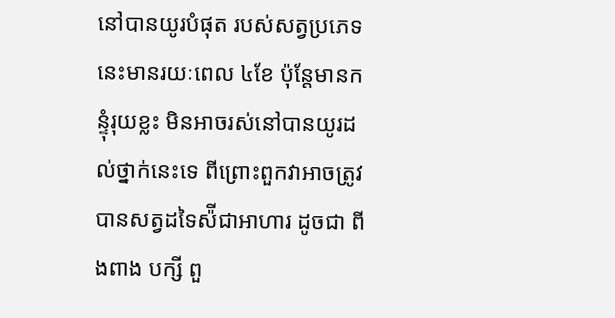នៅបានយូរបំផុត របស់សត្វប្រភេទនេះមានរយៈពេល ៤ខែ ប៉ុន្តែមានកន្ទុំរុយខ្លះ មិនអាចរស់នៅបានយូរដល់ថ្នាក់នេះទេ ពីព្រោះពួកវាអាចត្រូវបានសត្វដទៃស៉ីជាអាហារ ដូចជា ពីងពាង បក្សី ពួ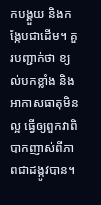កបង្គួយ និងកង្កែបជាដើម។ គួរបញ្ជាក់ថា ខ្យល់បកខ្លាំង និងអាកាសធាតុមិនល្អ ធ្វើឲ្យពួកវាពិបាកញាស់ពីភាពជាដង្កូវបាន។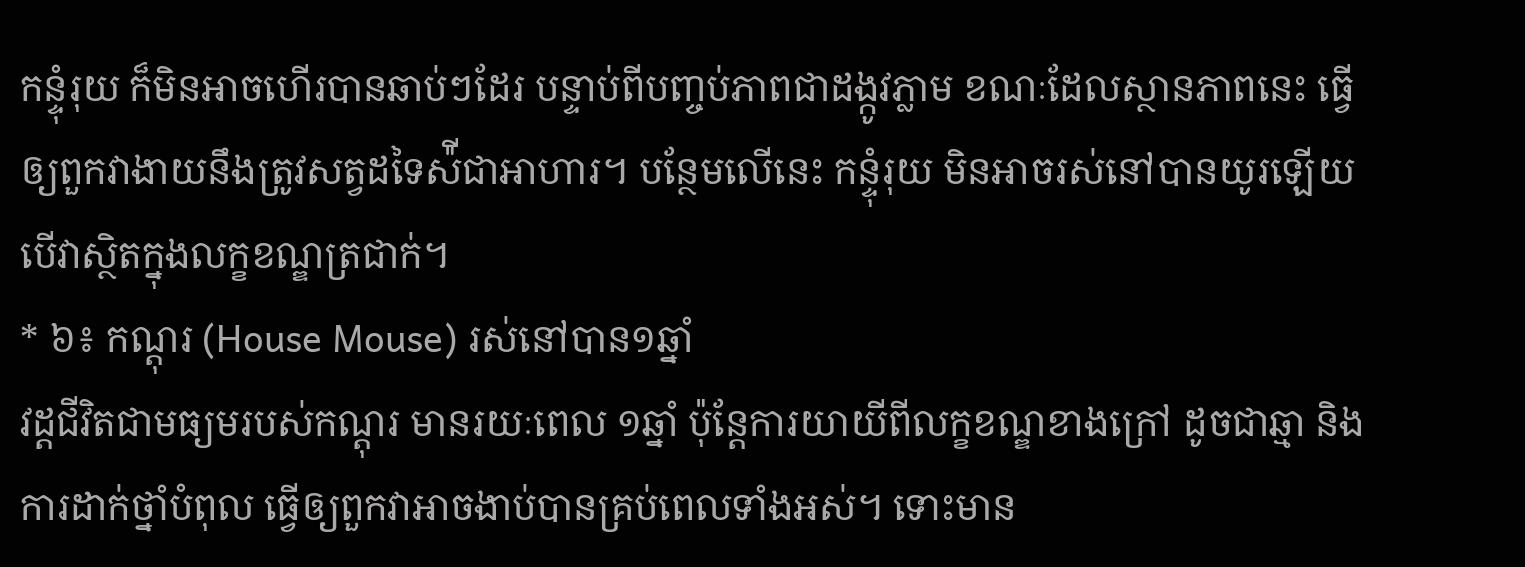កន្ទុំរុយ ក៏មិនអាចហើរបានឆាប់ៗដែរ បន្ទាប់ពីបញ្ចប់ភាពជាដង្កូវភ្លាម ខណៈដែលស្ថានភាពនេះ ធ្វើឲ្យពួកវាងាយនឹងត្រូវសត្វដទៃស៉ីជាអាហារ។ បន្ថែមលើនេះ កន្ទុំរុយ មិនអាចរស់នៅបានយូរឡើយ បើវាស្ថិតក្នុងលក្ខខណ្ឌត្រជាក់។
* ៦៖ កណ្តុរ (House Mouse) រស់នៅបាន១ឆ្នាំ
វដ្តជីវិតជាមធ្យមរបស់កណ្តុរ មានរយៈពេល ១ឆ្នាំ ប៉ុន្តែការយាយីពីលក្ខខណ្ឌខាងក្រៅ ដូចជាឆ្មា និងការដាក់ថ្នាំបំពុល ធ្វើឲ្យពួកវាអាចងាប់បានគ្រប់ពេលទាំងអស់។ ទោះមាន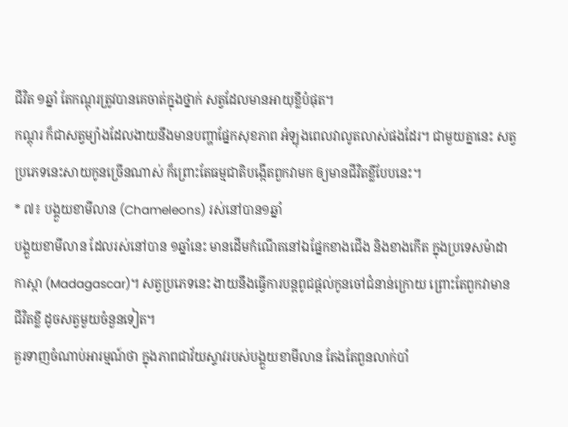ជីវិត ១ឆ្នាំ តែកណ្តុរត្រូវបានគេចាត់ក្នុងថ្នាក់ សត្វដែលមានអាយុខ្លីបំផុត។
កណ្តុរ ក៏ជាសត្វម្យ៉ាងដែលងាយនឹងមានបញ្ហាផ្នែកសុខភាព អំឡុងពេលវាលូតលាស់ផងដែរ។ ជាមួយគ្នានេះ សត្វប្រភេទនេះសាយកូនច្រើនណាស់ ក៏ព្រោះតែធម្មជាតិបង្កើតពួកវាមក ឲ្យមានជីវិតខ្លីបែបនេះ។
* ៧៖ បង្គួយខាមីលាន (Chameleons) រស់នៅបាន១ឆ្នាំ
បង្គួយខាមីលាន ដែលរស់នៅបាន ១ឆ្នាំនេះ មានដើមកំណើតនៅឯផ្នែកខាងជើង និងខាងកើត ក្នុងប្រទេសម៉ាដាកាស្កា (Madagascar)។ សត្វប្រភេទនេះ ងាយនឹងធ្វើការបន្តពូជផ្តល់កូនចៅជំនាន់ក្រោយ ព្រោះតែពួកវាមានជីវិតខ្លី ដូចសត្វមួយចំនួនទៀត។
គួរទាញចំណាប់អារម្មណ៍ថា ក្នុងភាពជាវ័យស្ទាវរបស់បង្គួយខាមីលាន តែងតែពួនលាក់បាំ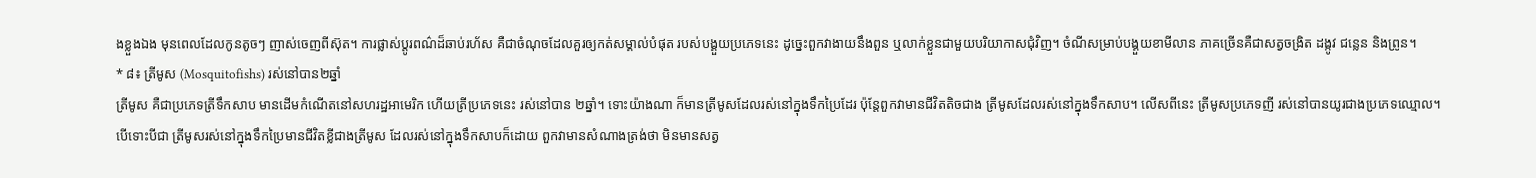ងខ្លួងឯង មុនពេលដែលកូនតូចៗ ញាស់ចេញពីស៊ុត។ ការផ្លាស់ប្តូរពណ៌ដ៏ឆាប់រហ័ស គឺជាចំណុចដែលគួរឲ្យកត់សម្គាល់បំផុត របស់បង្គួយប្រភេទនេះ ដូច្នេះពួកវាងាយនឹងពួន ឬលាក់ខ្លួនជាមួយបរិយាកាសជុំវិញ។ ចំណីសម្រាប់បង្គួយខាមីលាន ភាគច្រើនគឺជាសត្វចង្រិត ដង្កូវ ជន្លេន និងព្រូន។
* ៨៖ ត្រីមូស (Mosquitofishs) រស់នៅបាន២ឆ្នាំ
ត្រីមូស គឺជាប្រភេទត្រីទឹកសាប មានដើមកំណើតនៅសហរដ្ឋអាមេរិក ហើយត្រីប្រភេទនេះ រស់នៅបាន ២ឆ្នាំ។ ទោះយ៉ាងណា ក៏មានត្រីមូសដែលរស់នៅក្នុងទឹកប្រៃដែរ ប៉ុន្តែពួកវាមានជីវិតតិចជាង ត្រីមូសដែលរស់នៅក្នុងទឹកសាប។ លើសពីនេះ ត្រីមូសប្រភេទញី រស់នៅបានយូរជាងប្រភេទឈ្មោល។
បើទោះបីជា ត្រីមូសរស់នៅក្នុងទឹកប្រៃមានជីវិតខ្លីជាងត្រីមូស ដែលរស់នៅក្នុងទឹកសាបក៏ដោយ ពួកវាមានសំណាងត្រង់ថា មិនមានសត្វ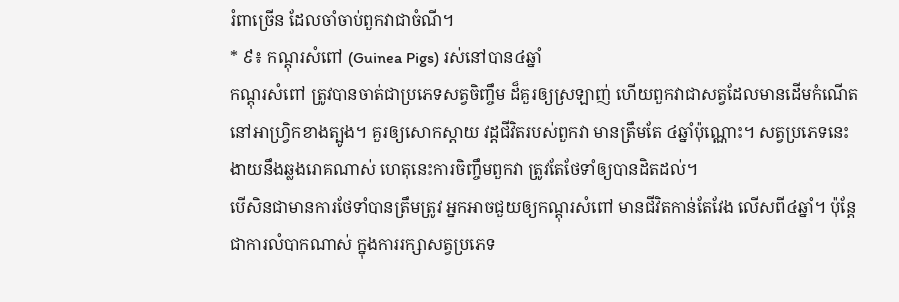រំពាច្រើន ដែលចាំចាប់ពួកវាជាចំណី។
* ៩៖ កណ្តុរសំពៅ (Guinea Pigs) រស់នៅបាន៤ឆ្នាំ
កណ្តុរសំពៅ ត្រូវបានចាត់ជាប្រភេទសត្វចិញ្ចឹម ដ៏គួរឲ្យស្រឡាញ់ ហើយពួកវាជាសត្វដែលមានដើមកំណើត នៅអាហ្វ្រិកខាងត្បូង។ គួរឲ្យសោកស្តាយ វដ្តជីវិតរបស់ពួកវា មានត្រឹមតែ ៤ឆ្នាំប៉ុណ្ណោះ។ សត្វប្រភេទនេះ ងាយនឹងឆ្លងរោគណាស់ ហេតុនេះការចិញ្ចឹមពួកវា ត្រូវតែថែទាំឲ្យបានដិតដល់។
បើសិនជាមានការថែទាំបានត្រឹមត្រូវ អ្នកអាចជួយឲ្យកណ្តុរសំពៅ មានជីវិតកាន់តែវែង លើសពី៤ឆ្នាំ។ ប៉ុន្តែជាការលំបាកណាស់ ក្នុងការរក្សាសត្វប្រភេទ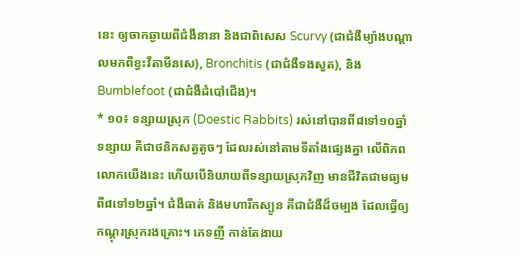នេះ ឲ្យចាកឆ្ងាយពីជំងឺនានា និងជាពិសេស Scurvy (ជាជំងឺម្យ៉ាងបណ្តាលមកពីខ្វះវីតាមីនសេ), Bronchitis (ជាជំងឺទងសួត), និង Bumblefoot (ជាជំងឺដំបៅជើង)។
* ១០៖ ទន្សាយស្រុក (Doestic Rabbits) រស់នៅបានពី៨ទៅ១០ឆ្នាំ
ទន្សាយ គឺជាថនិកសត្វតូចៗ ដែលរស់នៅតាមទីតាំងផ្សេងគ្នា លើពិភពលោកយើងនេះ ហើយបើនិយាយពីទន្សាយស្រុកវិញ មានជីវិតជាមធ្យម ពី៨ទៅ១២ឆ្នាំ។ ជំងឺធាត់ និងមហារីកស្បូន គឺជាជំងឺដ៏ចម្បង ដែលធ្វើឲ្យកណ្តុរស្រុករងគ្រោះ។ ភេទញី កាន់តែងាយ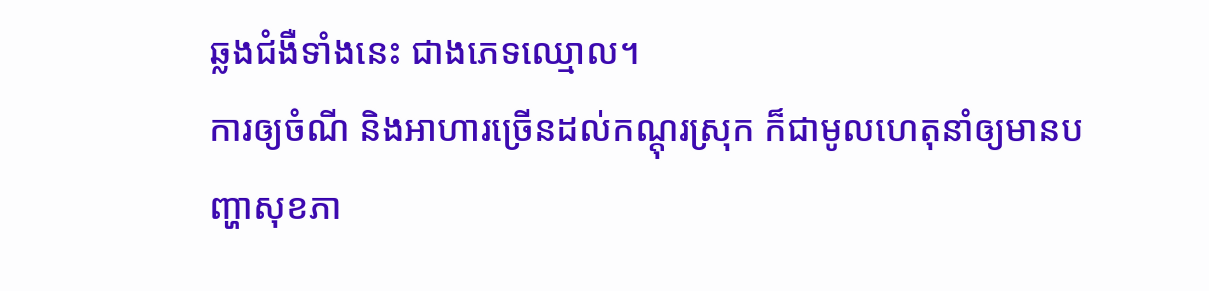ឆ្លងជំងឺទាំងនេះ ជាងភេទឈ្មោល។
ការឲ្យចំណី និងអាហារច្រើនដល់កណ្តុរស្រុក ក៏ជាមូលហេតុនាំឲ្យមានបញ្ហាសុខភា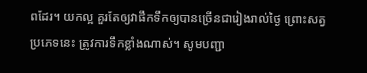ពដែរ។ យកល្អ គួរតែឲ្យវាផឹកទឹកឲ្យបានច្រើនជារៀងរាល់ថ្ងៃ ព្រោះសត្វប្រភេទនេះ ត្រូវការទឹកខ្លាំងណាស់។ សូមបញ្ជា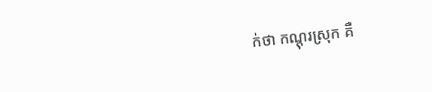ក់ថា កណ្តុរស្រុក គឺ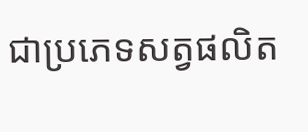ជាប្រភេទសត្វផលិត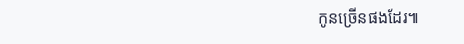កូនច្រើនផងដែរ៕